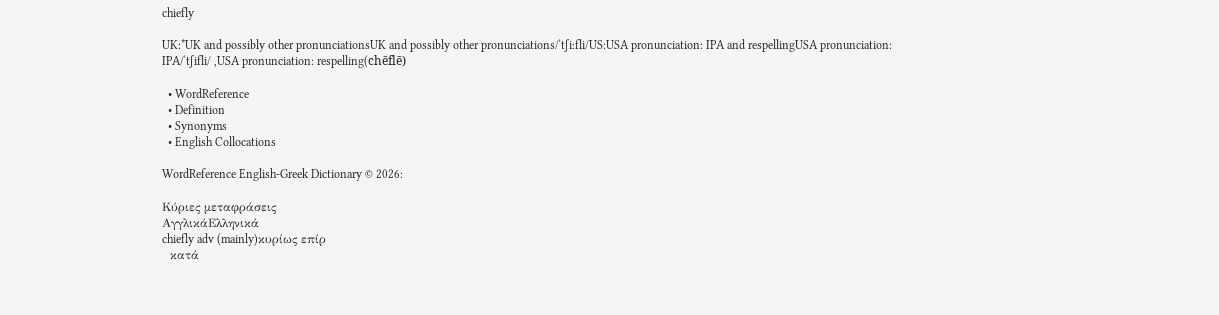chiefly

UK:*UK and possibly other pronunciationsUK and possibly other pronunciations/ˈtʃiːfli/US:USA pronunciation: IPA and respellingUSA pronunciation: IPA/ˈtʃifli/ ,USA pronunciation: respelling(chēflē)

  • WordReference
  • Definition
  • Synonyms
  • English Collocations

WordReference English-Greek Dictionary © 2026:

Κύριες μεταφράσεις
ΑγγλικάΕλληνικά
chiefly adv (mainly)κυρίως επίρ
  κατά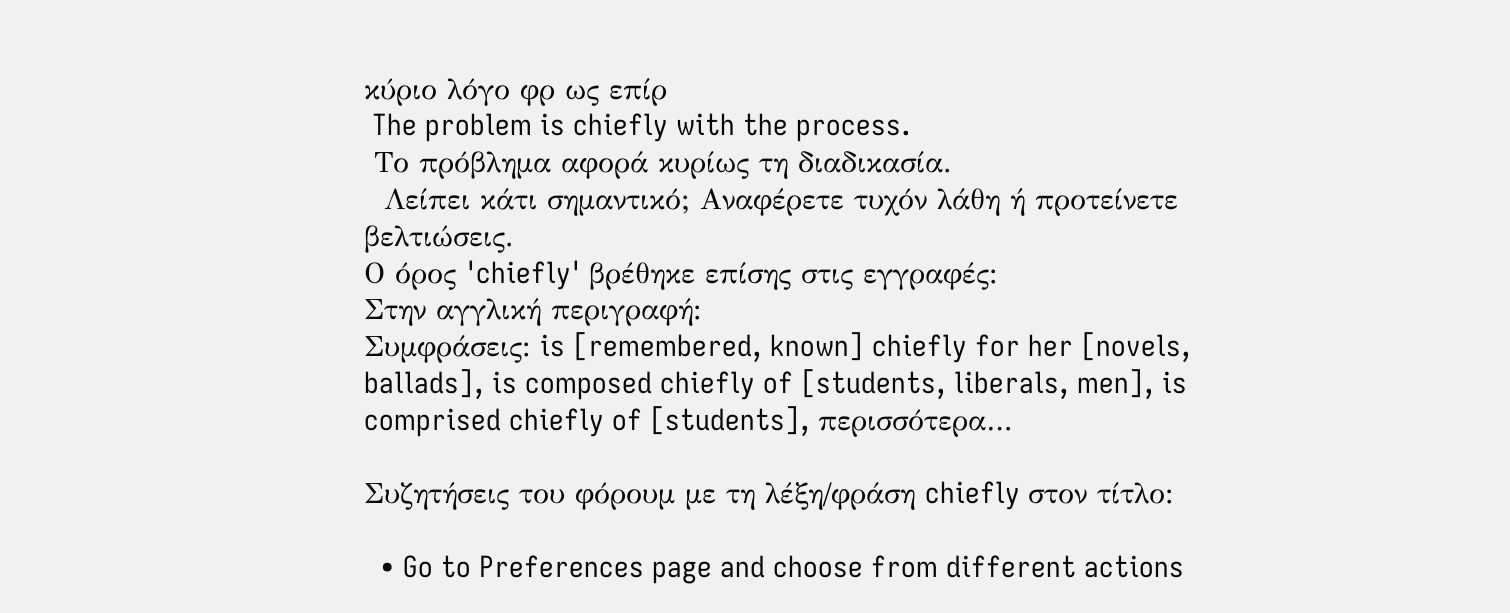κύριο λόγο φρ ως επίρ
 The problem is chiefly with the process.
 Το πρόβλημα αφορά κυρίως τη διαδικασία.
  Λείπει κάτι σημαντικό; Αναφέρετε τυχόν λάθη ή προτείνετε βελτιώσεις.
Ο όρος 'chiefly' βρέθηκε επίσης στις εγγραφές:
Στην αγγλική περιγραφή:
Συμφράσεις: is [remembered, known] chiefly for her [novels, ballads], is composed chiefly of [students, liberals, men], is comprised chiefly of [students], περισσότερα…

Συζητήσεις του φόρουμ με τη λέξη/φράση chiefly στον τίτλο:

  • Go to Preferences page and choose from different actions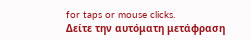for taps or mouse clicks.
Δείτε την αυτόματη μετάφραση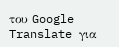του Google Translate για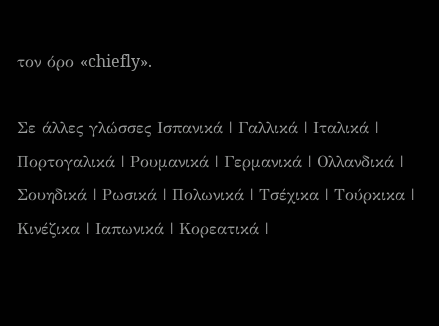τον όρο «chiefly».

Σε άλλες γλώσσες Ισπανικά | Γαλλικά | Ιταλικά | Πορτογαλικά | Ρουμανικά | Γερμανικά | Ολλανδικά | Σουηδικά | Ρωσικά | Πολωνικά | Τσέχικα | Τούρκικα | Κινέζικα | Ιαπωνικά | Κορεατικά |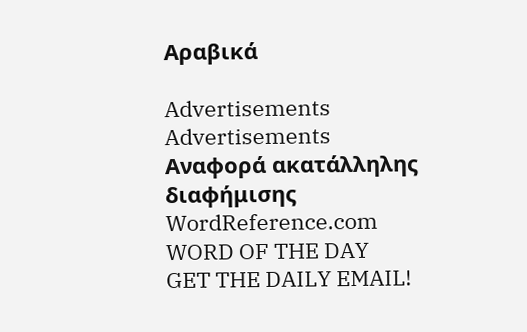Αραβικά

Advertisements
Advertisements
Αναφορά ακατάλληλης διαφήμισης
WordReference.com
WORD OF THE DAY
GET THE DAILY EMAIL!